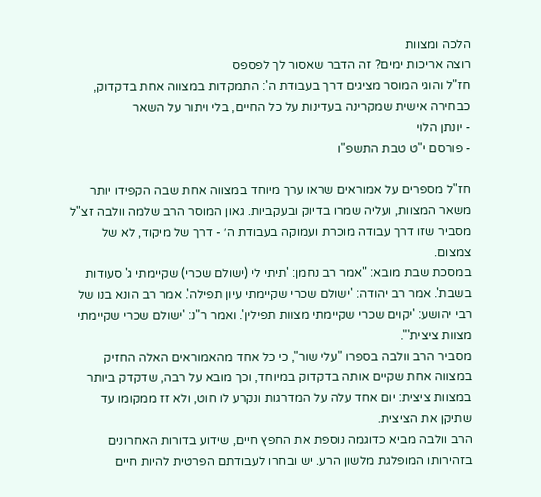הלכה ומצוות
רוצה אריכות ימים? זה הדבר שאסור לך לפספס
חז"ל והוגי המוסר מציגים דרך בעבודת ה': התמקדות במצווה אחת בדקדוק, כבחירה אישית שמקרינה בעדינות על כל החיים, בלי ויתור על השאר
- יונתן הלוי
- פורסם י"ט טבת התשפ"ו

חז"ל מספרים על אמוראים שראו ערך מיוחד במצווה אחת שבה הקפידו יותר משאר המצוות, ועליה שמרו בדיוק ובעקביות. גאון המוסר הרב שלמה וולבה זצ"ל מסביר שזו דרך עבודה מוכרת ועמוקה בעבודת ה׳ - דרך של מיקוד, לא של צמצום.
במסכת שבת מובא: "אמר רב נחמן: 'תיתי לי (ישולם שכרי) שקיימתי ג' סעודות בשבת'. אמר רב יהודה: 'ישולם שכרי שקיימתי עיון תפילה'. אמר רב הונא בנו של רבי יהושע: 'יקוים שכרי שקיימתי מצוות תפילין'. ואמר ר"נ: 'ישולם שכרי שקיימתי מצוות ציצית'".
מסביר הרב וולבה בספרו "עלי שור", כי כל אחד מהאמוראים האלה החזיק במצווה אחת שקיים אותה בדקדוק במיוחד, וכך מובא על רבה, שדקדק ביותר במצוות ציצית: יום אחד עלה על המדרגות ונקרע לו חוט, ולא זז ממקומו עד שתיקן את הציצית.
הרב וולבה מביא כדוגמה נוספת את החפץ חיים, שידוע בדורות האחרונים בזהירותו המופלגת מלשון הרע. יש ובחרו לעבודתם הפרטית להיות חיים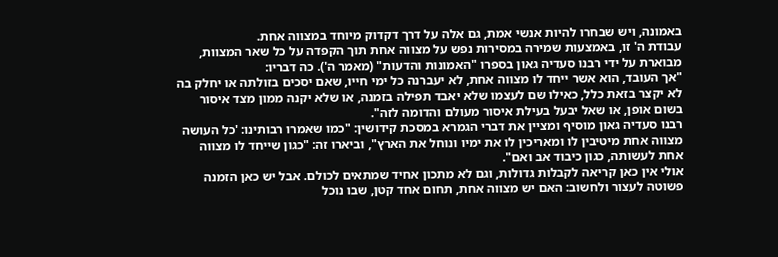באמונה, ויש שבחרו להיות אנשי אמת, גם אלה על דרך דקדוק מיוחד במצווה אחת.
עבודת ה' זו, באמצעות שמירה במסירות נפש על מצווה אחת תוך הקפדה על כל שאר המצוות, מבוארת על ידי רבנו סעדיה גאון בספרו "האמונות והדעות" (מאמר ה'). כה דבריו:
"אך העובד, הוא אשר ייחד לו מצווה אחת, לא יעברנה כל ימי חייו, שאם יסכים בזולתה או יחלק בה לא יקצר בזאת כלל, כאילו שם לעצמו שלא יאבד תפילה בזמנה, או שלא יקנה ממון מצד איסור בשום אופן, או שאל יבעל בעילת איסור מעולם והדומה לזה".
רבנו סעדיה גאון מוסיף ומציין את דברי הגמרא במסכת קידושין: "כמו שאמרו רבותינו: 'כל העושה מצווה אחת מיטיבין לו ומאריכין לו את ימיו ונוחל את הארץ", וביארו זה: "כגון שייחד לו מצווה אחת לעשותה, כגון כיבוד אב ואם".
אולי אין כאן קריאה לקבלות גדולות, וגם לא מתכון אחיד שמתאים לכולם. אבל יש כאן הזמנה פשוטה לעצור ולחשוב: האם יש מצווה אחת, תחום אחד קטן, שבו נוכל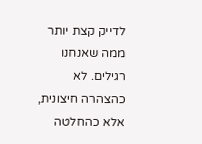לדייק קצת יותר ממה שאנחנו רגילים. לא כהצהרה חיצונית, אלא כהחלטה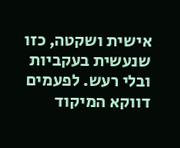אישית ושקטה, כזו שנעשית בעקביות ובלי רעש. לפעמים דווקא המיקוד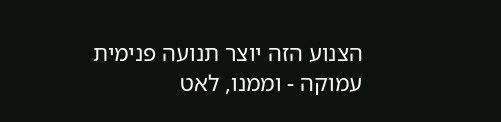הצנוע הזה יוצר תנועה פנימית עמוקה - וממנו, לאט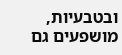ובטבעיות, מושפעים גם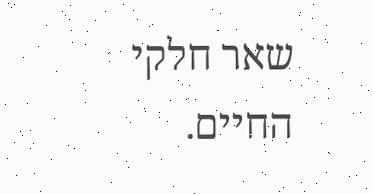שאר חלקי החיים.